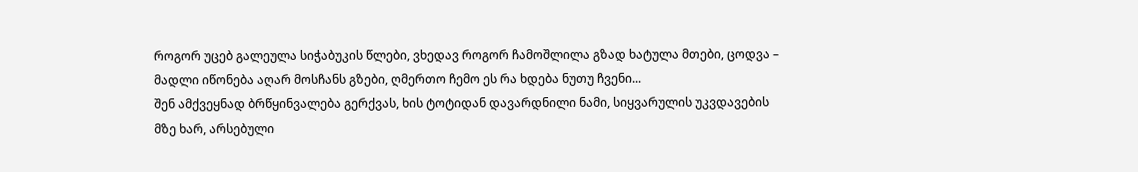როგორ უცებ გალეულა სიჭაბუკის წლები, ვხედავ როგორ ჩამოშლილა გზად ხატულა მთები, ცოდვა – მადლი იწონება აღარ მოსჩანს გზები, ღმერთო ჩემო ეს რა ხდება ნუთუ ჩვენი...
შენ ამქვეყნად ბრწყინვალება გერქვას, ხის ტოტიდან დავარდნილი ნამი, სიყვარულის უკვდავების მზე ხარ, არსებული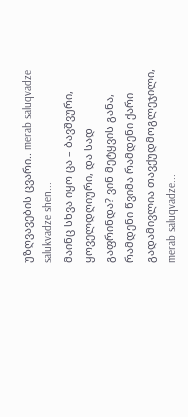უზღვავების ცვარი.. merab saluqvadze salukvadze shen...
მაინც სხვა იყო ცა – ბავშვური, ყოველდღიური, და სად გაფრინდა? ვინ მეტყვის განა, რამდენი წვიმა რამდენი ქარი გადამივლია თავქუდმოგლეჯილი, merab saluqvadze...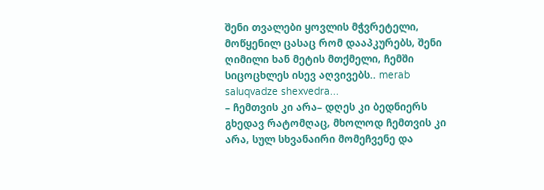შენი თვალები ყოვლის მჭვრეტელი, მოწყენილ ცასაც რომ დააპკურებს, შენი ღიმილი ხან მეტის მთქმელი, ჩემში სიცოცხლეს ისევ აღვივებს.. merab saluqvadze shexvedra...
– ჩემთვის კი არა– დღეს კი ბედნიერს გხედავ რატომღაც, მხოლოდ ჩემთვის კი არა, სულ სხვანაირი მომეჩვენე და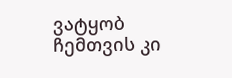ვატყობ ჩემთვის კი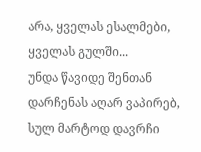არა, ყველას ესალმები, ყველას გულში...
უნდა წავიდე შენთან დარჩენას აღარ ვაპირებ, სულ მარტოდ დავრჩი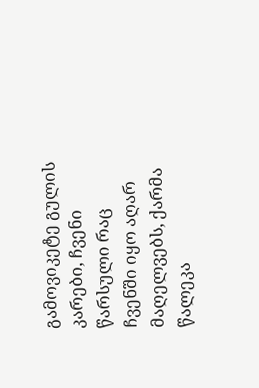გამოვიკეტე გულის კარები, ჩვენი წარსული რაც ჩვენში იყო აღარ მაღელვებს, ქარმა წალეკა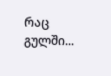რაც გულში...